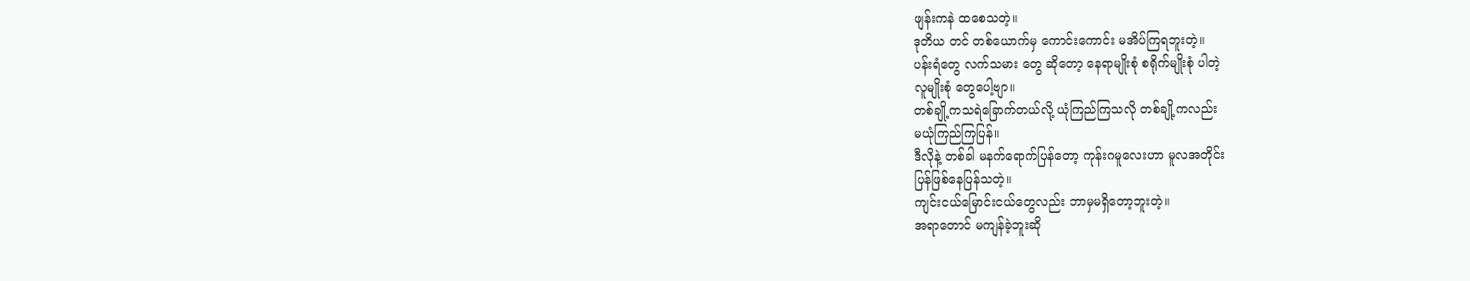ဖျန်းကနဲ ထစေသတဲ့။
ဒုတိယ တင် တစ်ယောက်မှ ကောင်းကောင်း မအိပ်ကြရဘူးတဲ့။
ပန်းရံတွေ လက်သမား တွေ ဆိုတော့ နေရာမျိုးစုံ စရိုက်မျိုးစုံ ပါတဲ့
လူမျိုးစုံ တွေပေါ့ဗျာ။
တစ်ချို့ကသရဲခြောက်တယ်လို့ ယုံကြည်ကြသလို တစ်ချို့ကလည်း
မယုံကြည်ကြပြန်။
ဒီလိုနဲ့ တစ်ခါ မနက်ရောက်ပြန်တော့ ကုန်းဂမူလေးဟာ မူလအတိုင်း
ပြန်ဖြစ်နေပြန်သတဲ့။
ကျင်းငယ်မြောင်းငယ်တွေလည်း ဘာမှမရှိတော့ဘူးတဲ့။
အရာတောင် မကျန်ခဲ့ဘူးဆို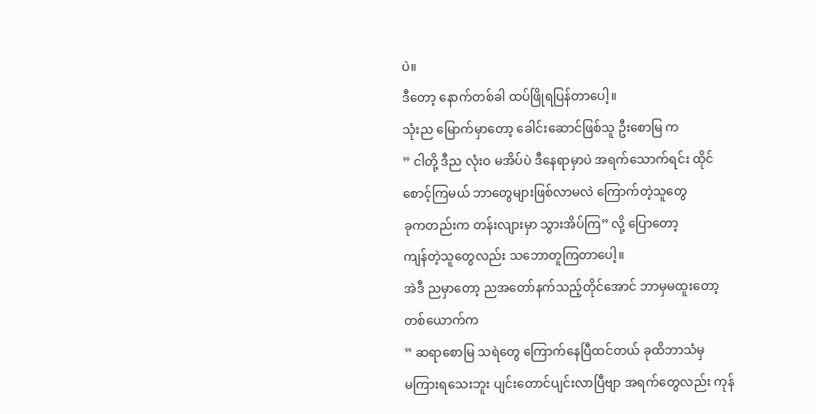ပဲ။
ဒီတော့ နောက်တစ်ခါ ထပ်ဖြိုရပြန်တာပေါ့။
သုံးည မြောက်မှာတော့ ခေါင်းဆောင်ဖြစ်သူ ဦးစောမြ က
” ငါတို့ ဒီည လုံးဝ မအိပ်ပဲ ဒီနေရာမှာပဲ အရက်သောက်ရင်း ထိုင်
စောင့်ကြမယ် ဘာတွေများဖြစ်လာမလဲ ကြောက်တဲ့သူတွေ
ခုကတည်းက တန်းလျားမှာ သွားအိပ်ကြ” လို့ ပြောတော့
ကျန်တဲ့သူတွေလည်း သဘောတူကြတာပေါ့။
အဲဒီ ညမှာတော့ ညအတော်နက်သည့်တိုင်အောင် ဘာမှမထူးတော့
တစ်ယောက်က
” ဆရာစောမြ သရဲတွေ ကြောက်နေပြီထင်တယ် ခုထိဘာသံမှ
မကြားရသေးဘူး ပျင်းတောင်ပျင်းလာပြီဗျာ အရက်တွေလည်း ကုန်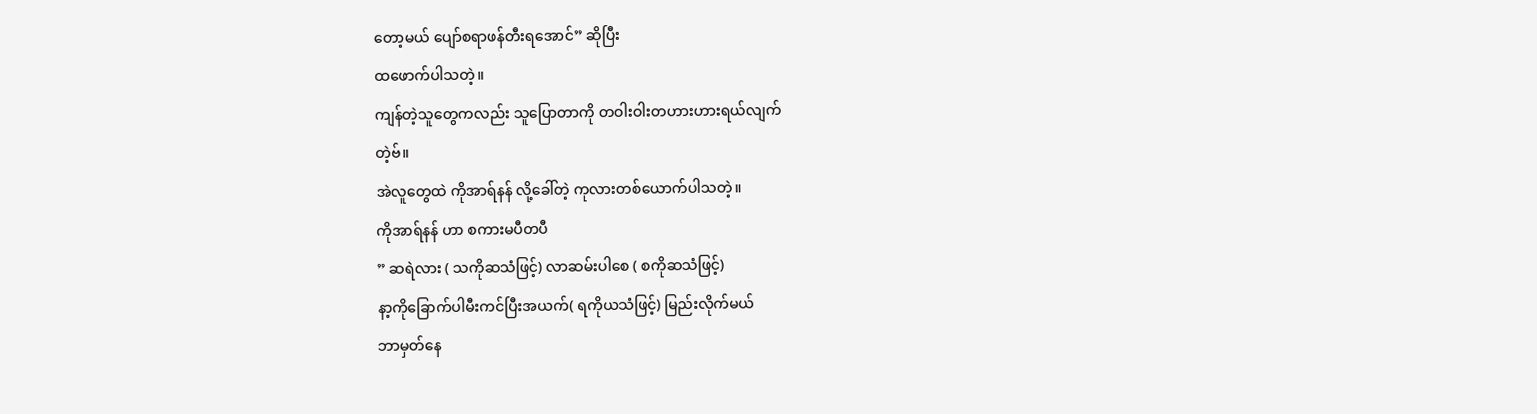တော့မယ် ပျော်စရာဖန်တီးရအောင်” ဆိုပြီး
ထဖောက်ပါသတဲ့။
ကျန်တဲ့သူတွေကလည်း သူပြောတာကို တဝါးဝါးတဟားဟားရယ်လျက်
တဲ့ဗ်။
အဲလူတွေထဲ ကိုအာရ်နန် လို့ခေါ်တဲ့ ကုလားတစ်ယောက်ပါသတဲ့။
ကိုအာရ်နန် ဟာ စကားမပီတပီ
” ဆရဲလား ( သကိုဆသံဖြင့်) လာဆမ်းပါစေ ( စကိုဆသံဖြင့်)
နာ့ကိုခြောက်ပါမီးကင်ပြီးအယက်( ရကိုယသံဖြင့်) မြည်းလိုက်မယ်
ဘာမှတ်နေ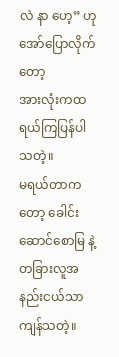လဲ နာ ဟေ့” ဟုအော်ပြောလိုက်တော့
အားလုံးကထရယ်ကြပြန်ပါသတဲ့။
မရယ်တာကတော့ ခေါင်းဆောင်စောမြ နဲ့ တခြားလူအနည်းငယ်သာ
ကျန်သတဲ့။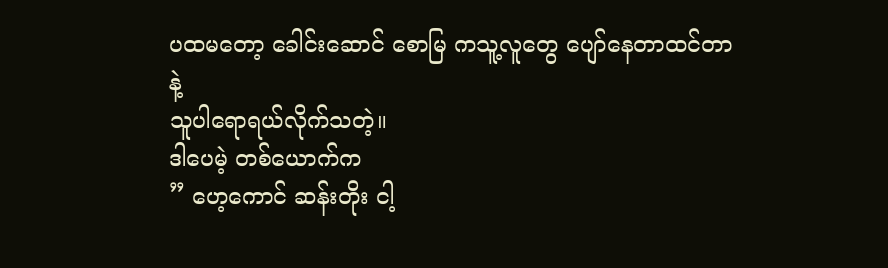ပထမတော့ ခေါင်းဆောင် စောမြ ကသူ့လူတွေ ပျော်နေတာထင်တာနဲ့
သူပါရောရယ်လိုက်သတဲ့။
ဒါပေမဲ့ တစ်ယောက်က
” ဟေ့ကောင် ဆန်းတိုး ငါ့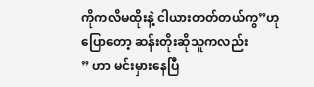ကိုကလိမထိုးနဲ့ ငါယားတတ်တယ်ကွ”ဟု
ပြောတော့ ဆန်းတိုးဆိုသူကလည်း
” ဟာ မင်းမှားနေပြီ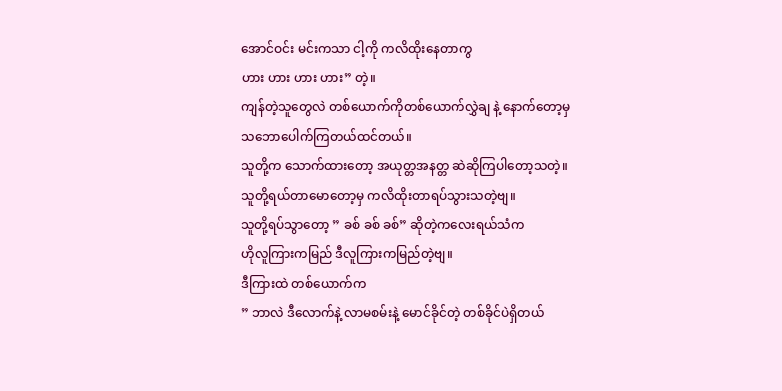အောင်ဝင်း မင်းကသာ ငါ့ကို ကလိထိုးနေတာကွ
ဟား ဟား ဟား ဟား” တဲ့။
ကျန်တဲ့သူတွေလဲ တစ်ယောက်ကိုတစ်ယောက်လွှဲချ နဲ့ နောက်တော့မှ
သဘောပေါက်ကြတယ်ထင်တယ်။
သူတို့က သောက်ထားတော့ အယုတ္တအနတ္တ ဆဲဆိုကြပါတော့သတဲ့။
သူတို့ရယ်တာမောတော့မှ ကလိထိုးတာရပ်သွားသတဲ့ဗျ။
သူတို့ရပ်သွာတော့ ” ခစ် ခစ် ခစ်” ဆိုတဲ့ကလေးရယ်သံက
ဟိုလူကြားကမြည် ဒီလူကြားကမြည်တဲ့ဗျ။
ဒီကြားထဲ တစ်ယောက်က
” ဘာလဲ ဒီလောက်နဲ့ လာမစမ်းနဲ့ မောင်ခိုင်တဲ့ တစ်ခိုင်ပဲရှိတယ်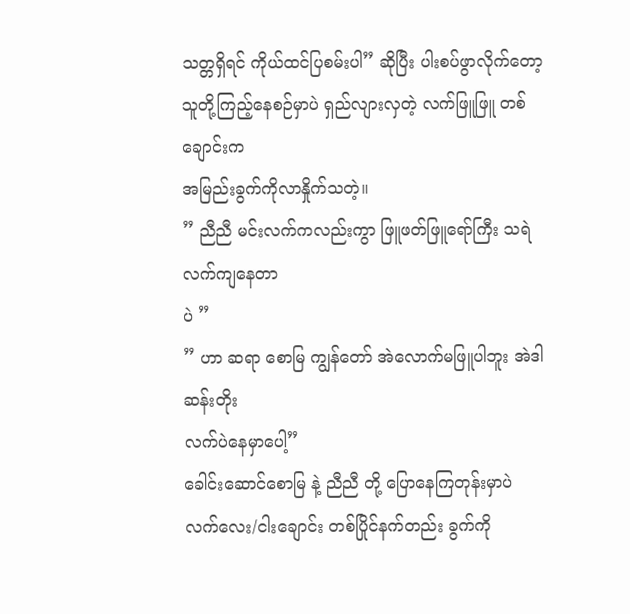သတ္တရှိရင် ကိုယ်ထင်ပြစမ်းပါ” ဆိုပြီး ပါးစပ်ဖွာလိုက်တော့
သူတို့ကြည့်နေစဉ်မှာပဲ ရှည်လျားလှတဲ့ လက်ဖြူဖြူ တစ်ချောင်းက
အမြည်းခွက်ကိုလာနှိုက်သတဲ့။
” ညီညီ မင်းလက်ကလည်းကွာ ဖြူဖတ်ဖြူရော်ကြီး သရဲလက်ကျနေတာ
ပဲ ”
” ဟာ ဆရာ စောမြ ကျွန်တော် အဲလောက်မဖြူပါဘူး အဲဒါ ဆန်းတိုး
လက်ပဲနေမှာပေါ့”
ခေါင်းဆောင်စောမြ နဲ့ ညီညီ တို့ ပြောနေကြတုန်းမှာပဲ
လက်လေး/ငါးချောင်း တစ်ပြိုင်နက်တည်း ခွက်ကို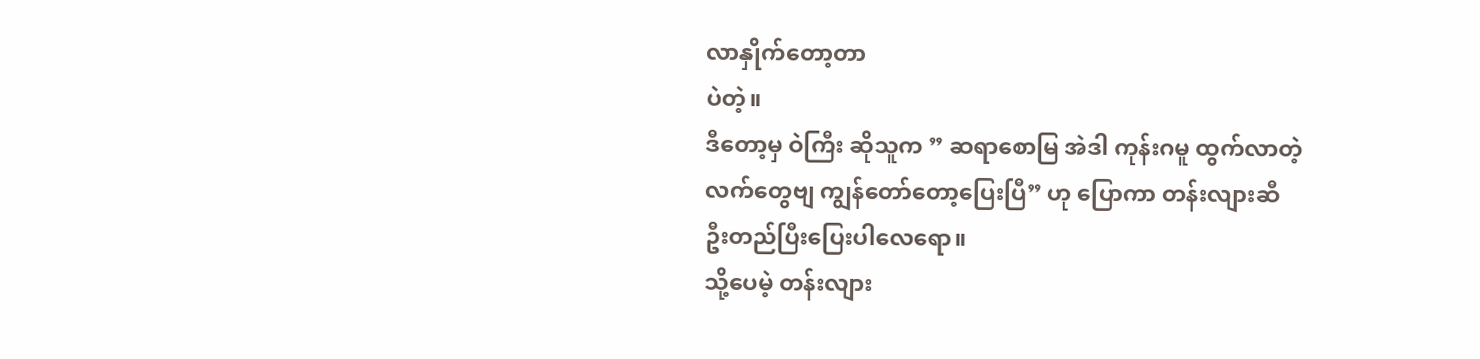လာနှိုက်တော့တာ
ပဲတဲ့။
ဒီတော့မှ ဝဲကြီး ဆိုသူက ” ဆရာစောမြ အဲဒါ ကုန်းဂမူ ထွက်လာတဲ့
လက်တွေဗျ ကျွန်တော်တော့ပြေးပြီ” ဟု ပြောကာ တန်းလျားဆီ
ဦးတည်ပြီးပြေးပါလေရော။
သို့ပေမဲ့ တန်းလျား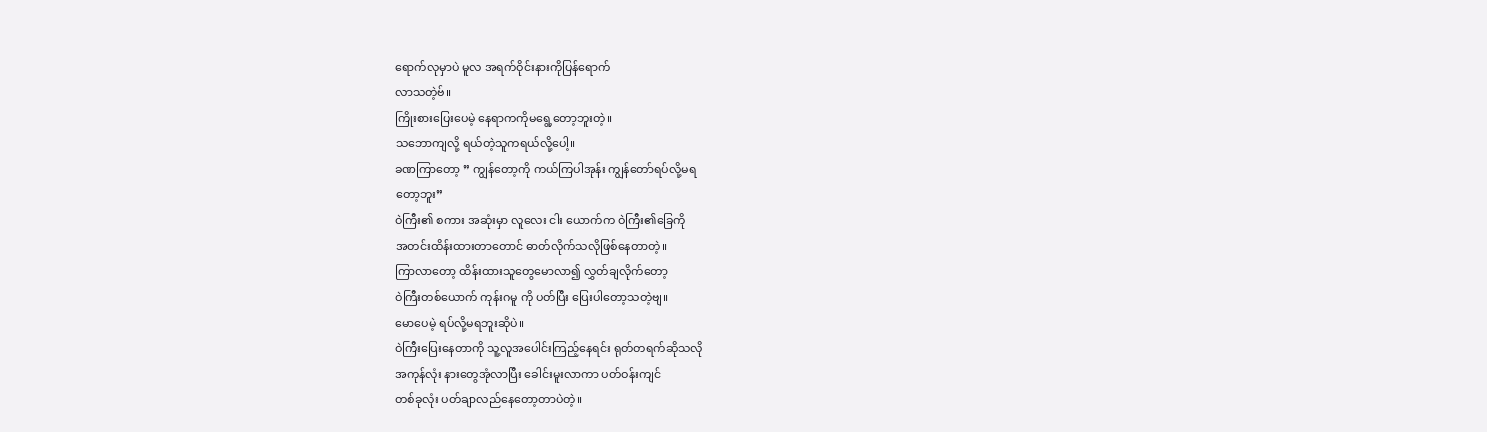ရောက်လုမှာပဲ မူလ အရက်ဝိုင်းနားကိုပြန်ရောက်
လာသတဲ့ဗ်။
ကြိုးစားပြေးပေမဲ့ နေရာကကိုမရွေ့တော့ဘူးတဲ့။
သဘောကျလို့ ရယ်တဲ့သူကရယ်လို့ပေါ့။
ခဏကြာတော့ ” ကျွန်တော့ကို ကယ်ကြပါအုန်း ကျွန်တော်ရပ်လို့မရ
တော့ဘူး”
ဝဲကြီး၏ စကား အဆုံးမှာ လူလေး ငါး ယောက်က ဝဲကြီး၏ခြေကို
အတင်းထိန်းထားတာတောင် ဓာတ်လိုက်သလိုဖြစ်နေတာတဲ့။
ကြာလာတော့ ထိန်းထားသူတွေမောလာ၍ လွှတ်ချလိုက်တော့
ဝဲကြီးတစ်ယောက် ကုန်းဂမူ ကို ပတ်ပြီး ပြေးပါတော့သတဲ့ဗျ။
မောပေမဲ့ ရပ်လို့မရဘူးဆိုပဲ။
ဝဲကြီးပြေးနေတာကို သူ့လူအပေါင်းကြည့်နေရင်း ရုတ်တရက်ဆိုသလို
အကုန်လုံး နားတွေအုံလာပြီး ခေါင်းမူးလာကာ ပတ်ဝန်းကျင်
တစ်ခုလုံး ပတ်ချာလည်နေတော့တာပဲတဲ့။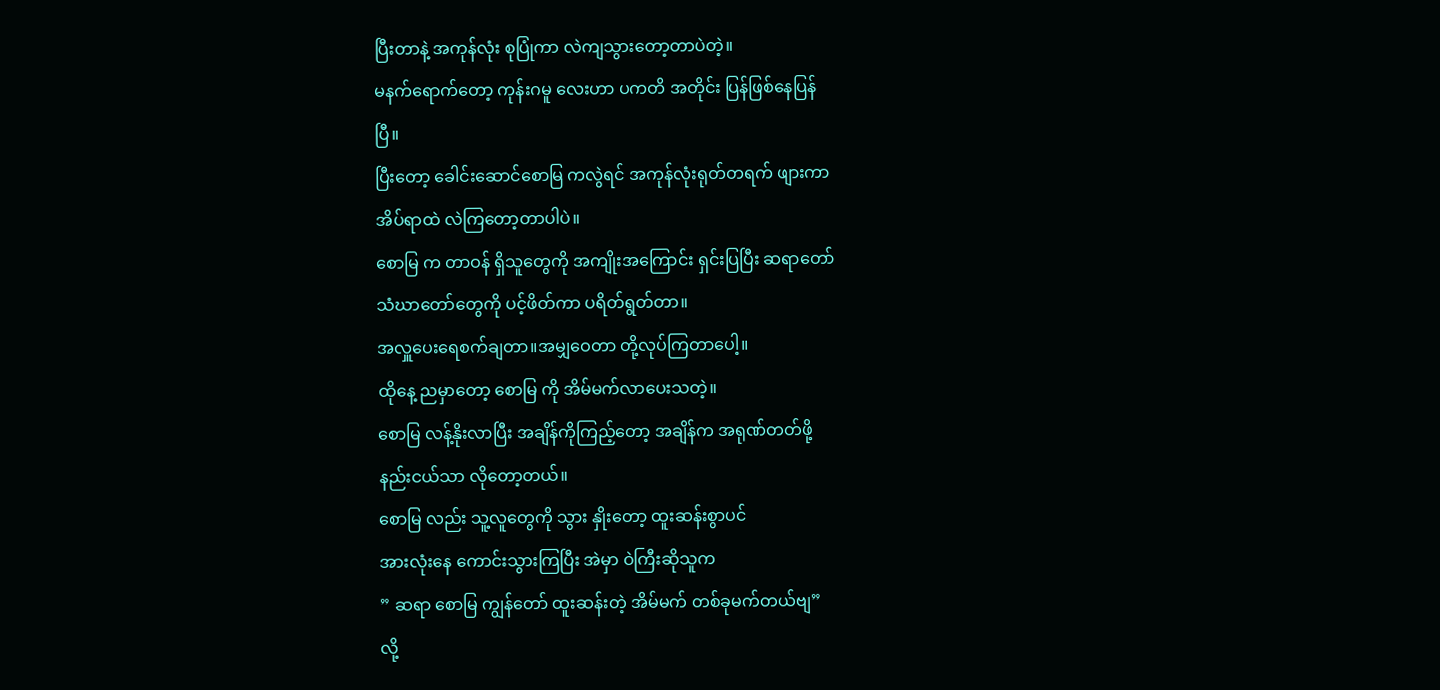ပြီးတာနဲ့ အကုန်လုံး စုပြုံကာ လဲကျသွားတော့တာပဲတဲ့။
မနက်ရောက်တော့ ကုန်းဂမူ လေးဟာ ပကတိ အတိုင်း ပြန်ဖြစ်နေပြန်
ပြီ။
ပြီးတော့ ခေါင်းဆောင်စောမြ ကလွဲရင် အကုန်လုံးရုတ်တရက် ဖျားကာ
အိပ်ရာထဲ လဲကြတော့တာပါပဲ။
စောမြ က တာဝန် ရှိသူတွေကို အကျိုးအကြောင်း ရှင်းပြပြီး ဆရာတော်
သံဃာတော်တွေကို ပင့်ဖိတ်ကာ ပရိတ်ရွတ်တာ။
အလှူပေးရေစက်ချတာ။အမျှဝေတာ တို့လုပ်ကြတာပေါ့။
ထိုနေ့ ညမှာတော့ စောမြ ကို အိမ်မက်လာပေးသတဲ့။
စောမြ လန့်နိုးလာပြီး အချိန်ကိုကြည့်တော့ အချိန်က အရုဏ်တတ်ဖို့
နည်းငယ်သာ လိုတော့တယ်။
စောမြ လည်း သူ့လူတွေကို သွား နှိုးတော့ ထူးဆန်းစွာပင်
အားလုံးနေ ကောင်းသွားကြပြီး အဲမှာ ဝဲကြီးဆိုသူက
” ဆရာ စောမြ ကျွန်တော် ထူးဆန်းတဲ့ အိမ်မက် တစ်ခုမက်တယ်ဗျ”
လို့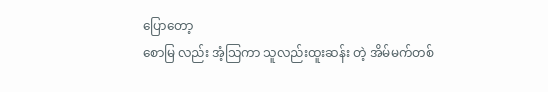ပြောတော့
စောမြ လည်း အံ့သြကာ သူလည်းထူးဆန်း တဲ့ အိမ်မက်တစ်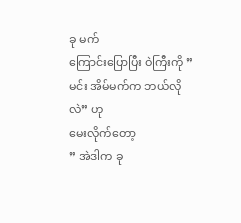ခု မက်
ကြောင်းပြောပြီး ဝဲကြီးကို ” မင်း အိမ်မက်က ဘယ်လိုလဲ” ဟု
မေးလိုက်တော့
” အဲဒါက ခု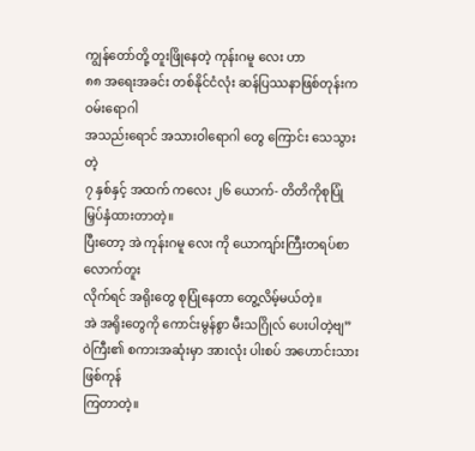ကျွန်တော်တို့ တူးဖြိုနေတဲ့ ကုန်းဂမူ လေး ဟာ
၈၈ အရေးအခင်း တစ်နိုင်ငံလုံး ဆန်ပြဿနာဖြစ်တုန်းက ဝမ်းရောဂါ
အသည်းရောင် အသားဝါရောဂါ တွေ ကြောင်း သေသွားတဲ့
၇ နှစ်နှင့် အထက် ကလေး ၂၆ ယောက်- တိတိကိုစုပြုံမြှပ်နှံထားတာတဲ့။
ပြီးတော့ အဲ ကုန်းဂမူ လေး ကို ယောကျာ်းကြီးတရပ်စာလောက်တူး
လိုက်ရင် အရိုးတွေ စုပြုံနေတာ တွေ့လိမ့်မယ်တဲ့။
အဲ အရိုးတွေကို ကောင်းမွန်စွာ မီးသဂြိုလ် ပေးပါတဲ့ဗျ”
ဝဲကြီး၏ စကားအဆုံးမှာ အားလုံး ပါးစပ် အဟောင်းသား ဖြစ်ကုန်
ကြတာတဲ့။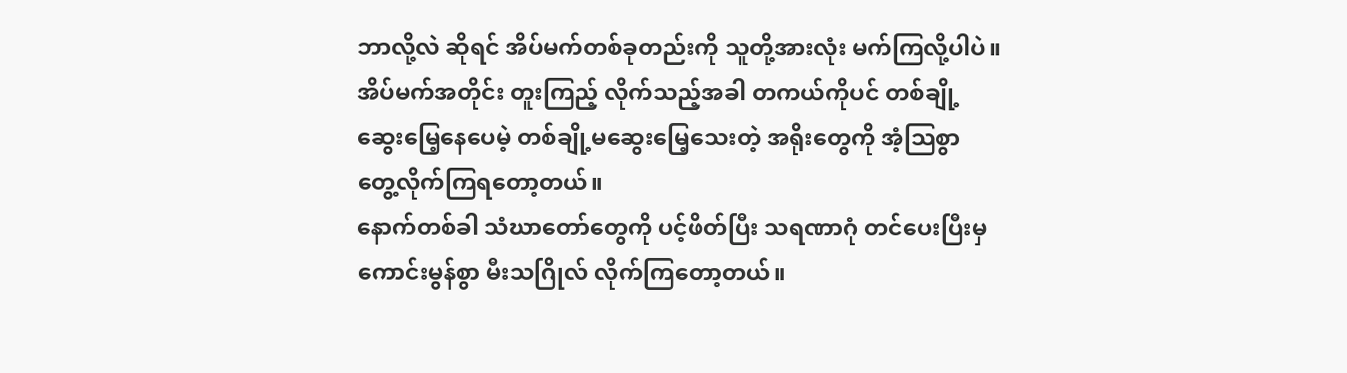ဘာလို့လဲ ဆိုရင် အိပ်မက်တစ်ခုတည်းကို သူတို့အားလုံး မက်ကြလို့ပါပဲ။
အိပ်မက်အတိုင်း တူးကြည့် လိုက်သည့်အခါ တကယ်ကိုပင် တစ်ချို့
ဆွေးမြေ့နေပေမဲ့ တစ်ချို့မဆွေးမြေ့သေးတဲ့ အရိုးတွေကို အံ့သြစွာ
တွေ့လိုက်ကြရတော့တယ်။
နောက်တစ်ခါ သံဃာတော်တွေကို ပင့်ဖိတ်ပြီး သရဏာဂုံ တင်ပေးပြီးမှ
ကောင်းမွန်စွာ မီးသဂြိုလ် လိုက်ကြတော့တယ်။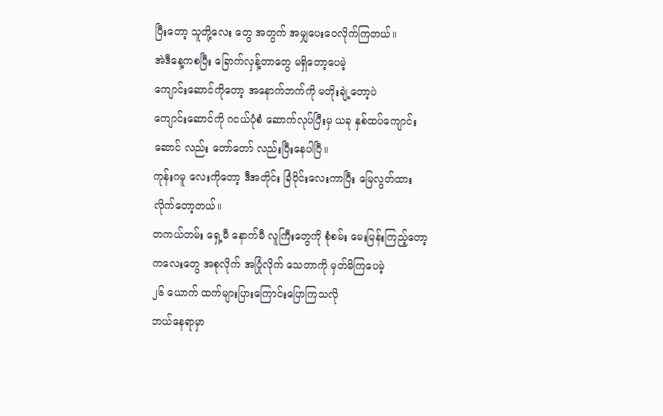ပြီးတော့ သူတို့လေး တွေ အတွက် အမျှပေးဝေလိုက်ကြတယ်။
အဲဒီနေ့ကစပြီး ခြောက်လှန့်တာတွေ မရှိတော့ပေမဲ့
ကျောင်းဆောင်ကိုတော့ အနောက်ဘက်ကို မတိုးချဲ့တော့ပဲ
ကျောင်းဆောင်ကို ဂငယ်ပုံစံ ဆောက်လုပ်ပြီးမှ ယခု နှစ်ထပ်ကျောင်းဆောင် လည်း တော်တော် လည်းပြီးနေပါပြီ။
ကုန်းဂမူ လေးကိုတော့ ဒီအတိုင်း ခြံဝိုင်းလေးကာပြီး မြေလွတ်ထား
လိုက်တော့တယ်။
တကယ်တမ်း ရှေ့မီ နောက်မီ လူကြီးတွေကို စုံစမ်း မေးမြန်းကြည့်တော့ ကလေးတွေ အစုလိုက် အပြုံလိုက် သေတာကို မှတ်မိကြပေမဲ့
၂၆ ယောက် ထက်များပြားကြောင်းပြောကြသလို
ဘယ်နေရာမှာ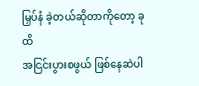မြှပ်နံ ခဲ့တယ်ဆိုတာကိုတော့ ခုထိ
အငြင်းပွားစဖွယ် ဖြစ်နေဆဲပါ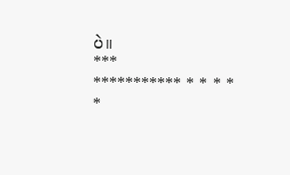ပဲ။
***
*********** * * * * *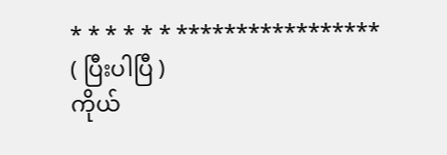* * * * * * *****************
( ပြီးပါပြီ )
ကိုယ်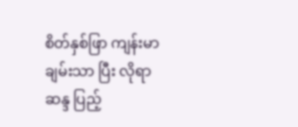စိတ်နှစ်ဖြာ ကျန်းမာ ချမ်းသာ ပြီး လိုရာဆန္ဒ ပြည့်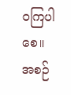ဝကြပါစေ။
အစဉ်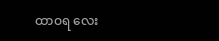ထာဝရ လေး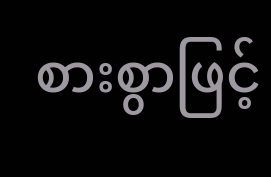စားစွာဖြင့်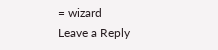= wizard
Leave a Reply